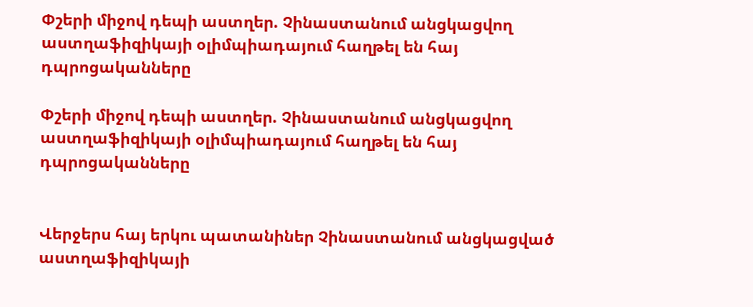Փշերի միջով դեպի աստղեր. Չինաստանում անցկացվող աստղաֆիզիկայի օլիմպիադայում հաղթել են հայ դպրոցականները

Փշերի միջով դեպի աստղեր. Չինաստանում անցկացվող աստղաֆիզիկայի օլիմպիադայում հաղթել են հայ դպրոցականները


Վերջերս հայ երկու պատանիներ Չինաստանում անցկացված աստղաֆիզիկայի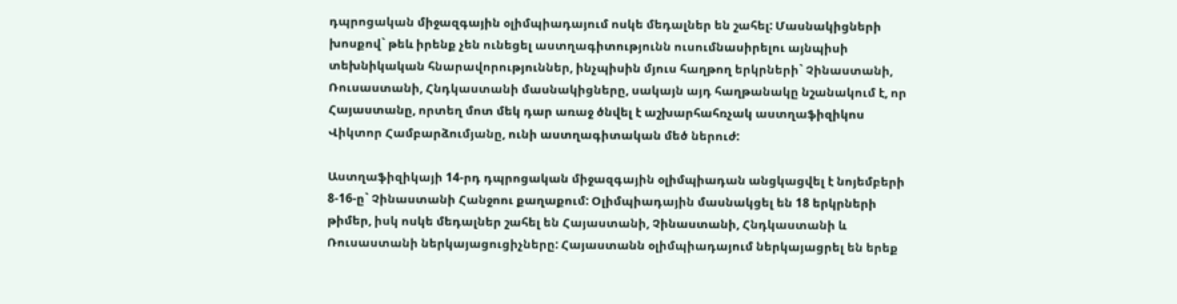դպրոցական միջազգային օլիմպիադայում ոսկե մեդալներ են շահել: Մասնակիցների խոսքով` թեև իրենք չեն ունեցել աստղագիտությունն ուսումնասիրելու այնպիսի տեխնիկական հնարավորություններ, ինչպիսին մյուս հաղթող երկրների` Չինաստանի, Ռուսաստանի, Հնդկաստանի մասնակիցները, սակայն այդ հաղթանակը նշանակում է, որ Հայաստանը, որտեղ մոտ մեկ դար առաջ ծնվել է աշխարհահռչակ աստղաֆիզիկոս Վիկտոր Համբարձումյանը, ունի աստղագիտական մեծ ներուժ:

Աստղաֆիզիկայի 14-րդ դպրոցական միջազգային օլիմպիադան անցկացվել է նոյեմբերի 8-16-ը` Չինաստանի Հանջոու քաղաքում: Օլիմպիադային մասնակցել են 18 երկրների թիմեր, իսկ ոսկե մեդալներ շահել են Հայաստանի, Չինաստանի, Հնդկաստանի և Ռուսաստանի ներկայացուցիչները: Հայաստանն օլիմպիադայում ներկայացրել են երեք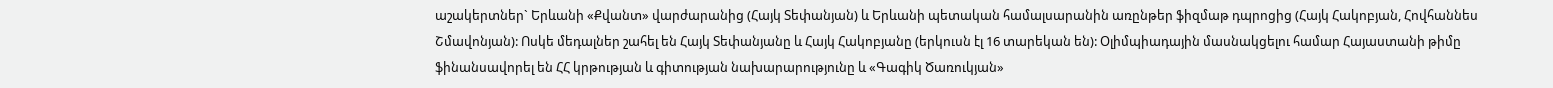աշակերտներ` Երևանի «Քվանտ» վարժարանից (Հայկ Տեփանյան) և Երևանի պետական համալսարանին առընթեր ֆիզմաթ դպրոցից (Հայկ Հակոբյան, Հովհաննես Շմավոնյան): Ոսկե մեդալներ շահել են Հայկ Տեփանյանը և Հայկ Հակոբյանը (երկուսն էլ 16 տարեկան են): Օլիմպիադային մասնակցելու համար Հայաստանի թիմը ֆինանսավորել են ՀՀ կրթության և գիտության նախարարությունը և «Գագիկ Ծառուկյան»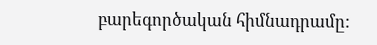բարեգործական հիմնադրամը: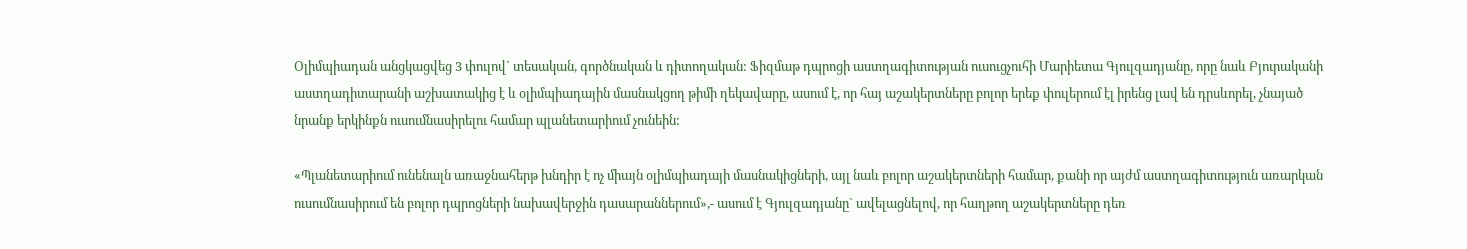Օլիմպիադան անցկացվեց 3 փուլով` տեսական, գործնական և դիտողական: Ֆիզմաթ դպրոցի աստղագիտության ուսուցչուհի Մարիետա Գյուլզադյանը, որը նաև Բյուրականի աստղադիտարանի աշխատակից է և օլիմպիադային մասնակցող թիմի ղեկավարը, ասում է, որ հայ աշակերտները բոլոր երեք փուլերում էլ իրենց լավ են դրսևորել, չնայած նրանք երկինքն ուսումնասիրելու համար պլանետարիում չունեին:

«Պլանետարիում ունենալն առաջնահերթ խնդիր է ոչ միայն օլիմպիադայի մասնակիցների, այլ նաև բոլոր աշակերտների համար, քանի որ այժմ աստղագիտություն առարկան ուսումնասիրում են բոլոր դպրոցների նախավերջին դասարաններում»,- ասում է Գյուլզադյանը` ավելացնելով, որ հաղթող աշակերտները դեռ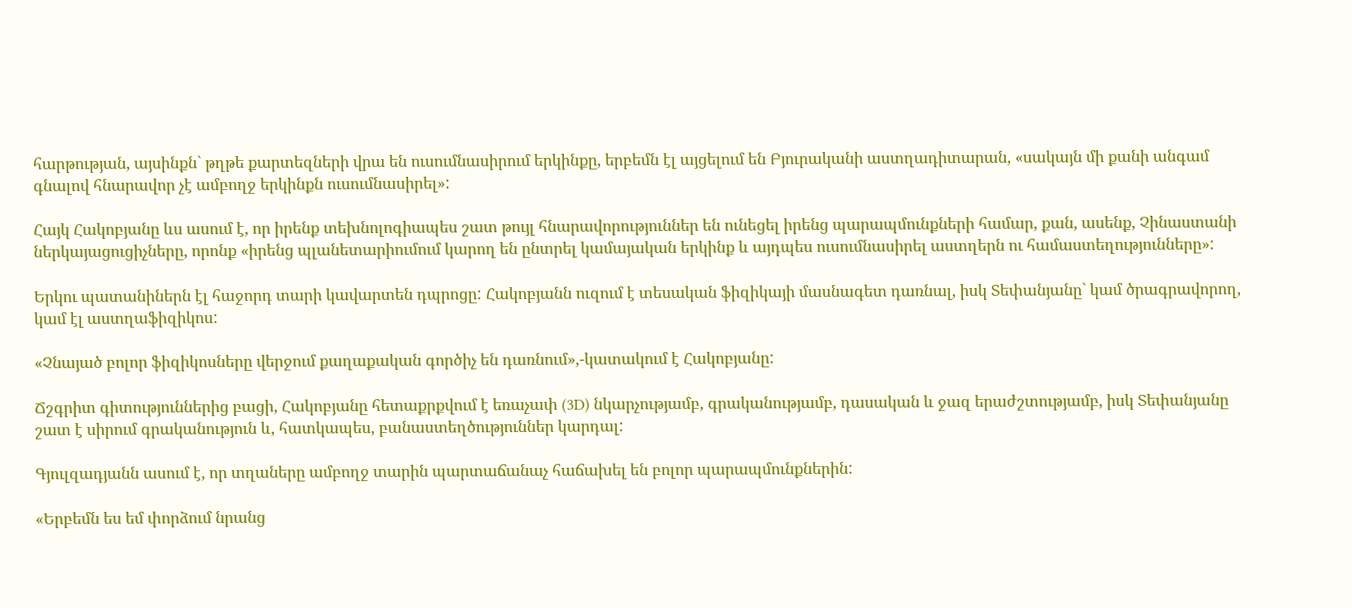հարթության, այսինքն` թղթե քարտեզների վրա են ուսումնասիրում երկինքը, երբեմն էլ այցելում են Բյուրականի աստղադիտարան, «սակայն մի քանի անգամ գնալով հնարավոր չէ ամբողջ երկինքն ուսումնասիրել»:

Հայկ Հակոբյանը ևս ասում է, որ իրենք տեխնոլոգիապես շատ թույլ հնարավորություններ են ունեցել իրենց պարապմունքների համար, քան, ասենք, Չինաստանի ներկայացուցիչները, որոնք «իրենց պլանետարիումում կարող են ընտրել կամայական երկինք և այդպես ուսումնասիրել աստղերն ու համաստեղությունները»:

Երկու պատանիներն էլ հաջորդ տարի կավարտեն դպրոցը: Հակոբյանն ուզում է տեսական ֆիզիկայի մասնագետ դառնալ, իսկ Տեփանյանը` կամ ծրագրավորող, կամ էլ աստղաֆիզիկոս:

«Չնայած բոլոր ֆիզիկոսները վերջում քաղաքական գործիչ են դառնում»,-կատակում է Հակոբյանը:

Ճշգրիտ գիտություններից բացի, Հակոբյանը հետաքրքվում է եռաչափ (3D) նկարչությամբ, գրականությամբ, դասական և ջազ երաժշտությամբ, իսկ Տեփանյանը շատ է սիրում գրականություն և, հատկապես, բանաստեղծություններ կարդալ:

Գյուլզադյանն ասում է, որ տղաները ամբողջ տարին պարտաճանաչ հաճախել են բոլոր պարապմունքներին:

«Երբեմն ես եմ փորձում նրանց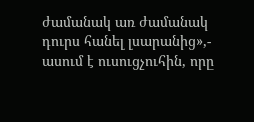ժամանակ առ ժամանակ դուրս հանել լսարանից»,- ասում է ուսուցչուհին, որը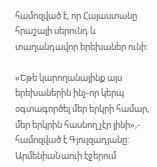համոզված է, որ Հայաստանը հրաշալի սերունդ և տաղանդավոր երեխաներ ունի:

«Եթե կարողանայինք այս երեխաներին ինչ-որ կերպ օգտագործել մեր երկրի համար, մեր երկրին հասնող չէր լինի»,- համոզված է Գյուլզադյանը:
ԱրմենիաՆաուի էջերում